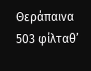Θεράπαινα
503 φίλταθ’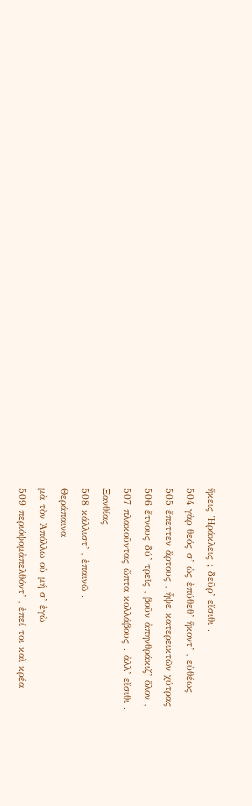ἥκεις Ἡράκλεις ; δεῦρ’ εἴσιθι .
504 γὰρ θεός σ’ ὡς ἐπύθεθ’ ἥκοντ’ , εὐθέως
505 ἔπεττεν ἄρτους , ἧψε κατερεικτῶν χύτρας
506 ἔτνους δύ’ τρεῖς , βοῦν ἀπηνθράκιζ’ ὅλον ,
507 πλακοῦντας ὤπτα κολλάβους . ἀλλ’ εἴσιθι .
Ξανθίας
508 κάλλιστ’ , ἐπαινῶ .
Θεράπαινα
μὰ τὸν Ἀπόλλω οὐ μή σ’ ἐγὼ
509 περιόψομἀπελθόντ’ , ἐπεί τοι καὶ κρέα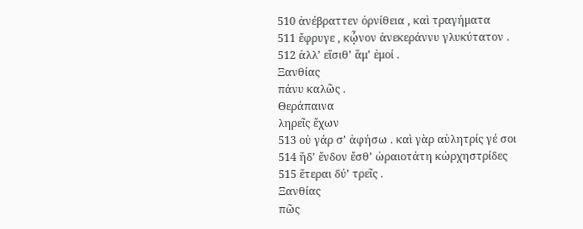510 ἀνέβραττεν ὀρνίθεια , καὶ τραγήματα
511 ἔφρυγε , κᾦνον ἀνεκεράννυ γλυκύτατον .
512 ἀλλ’ εἴσιθ’ ἅμ’ ἐμοί .
Ξανθίας
πάνυ καλῶς .
Θεράπαινα
ληρεῖς ἔχων
513 οὐ γάρ σ’ ἀφήσω . καὶ γὰρ αὐλητρίς γέ σοι
514 ἥδ’ ἔνδον ἔσθ’ ὡραιοτάτη κὠρχηστρίδες
515 ἕτεραι δύ’ τρεῖς .
Ξανθίας
πῶς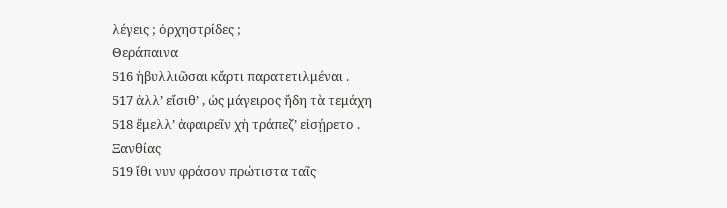λέγεις ; ὀρχηστρίδες ;
Θεράπαινα
516 ἡβυλλιῶσαι κἄρτι παρατετιλμέναι .
517 ἀλλ’ εἴσιθ’ , ὡς μάγειρος ἤδη τὰ τεμάχη
518 ἔμελλ’ ἀφαιρεῖν χἠ τράπεζ’ εἰσῄρετο .
Ξανθίας
519 ἴθι νυν φράσον πρώτιστα ταῖς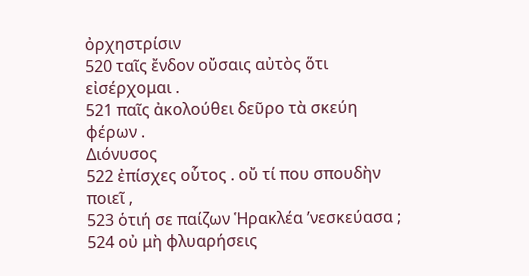ὀρχηστρίσιν
520 ταῖς ἔνδον οὔσαις αὐτὸς ὅτι εἰσέρχομαι .
521 παῖς ἀκολούθει δεῦρο τὰ σκεύη φέρων .
Διόνυσος
522 ἐπίσχες οὗτος . οὔ τί που σπουδὴν ποιεῖ ,
523 ὁτιή σε παίζων Ἡρακλέα ’νεσκεύασα ;
524 οὐ μὴ φλυαρήσεις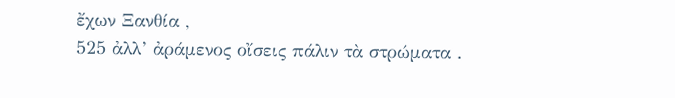ἔχων Ξανθία ,
525 ἀλλ’ ἀράμενος οἴσεις πάλιν τὰ στρώματα .